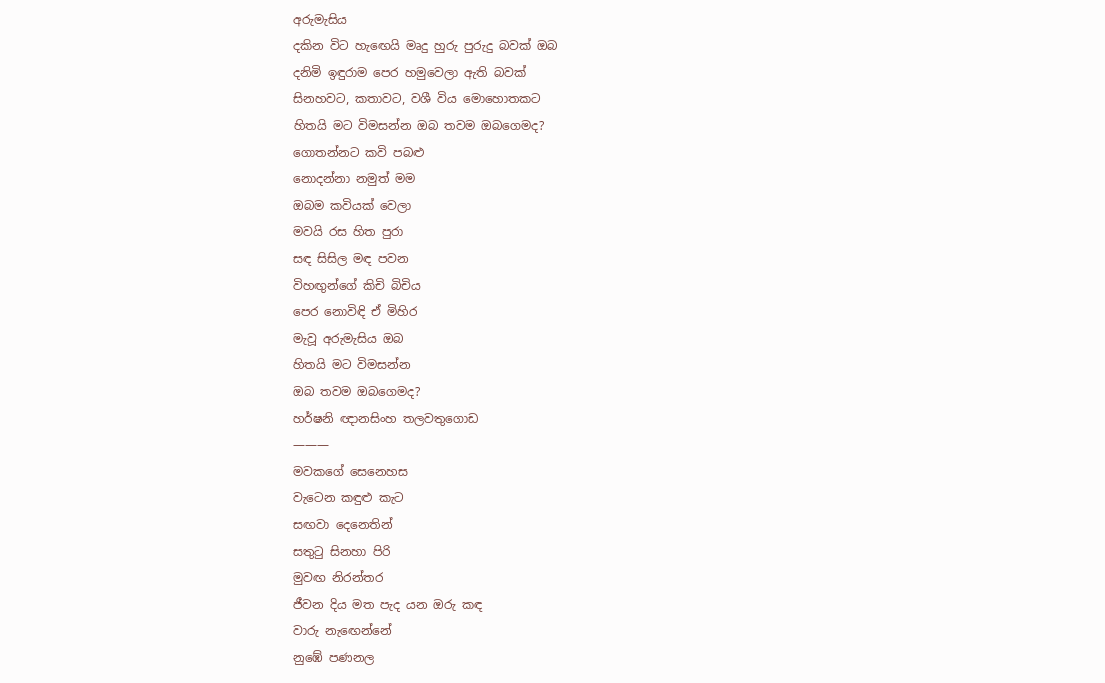අරුමැසිය
දකින විට හැඟෙයි මෘදු හුරු පුරුදු බවක් ඔබ
දනිමි ඉඳුරාම පෙර හමුවෙලා ඇති බවක්
සිනහවට, කතාවට, වශී විය මොහොතකට
හිතයි මට විමසන්න ඔබ තවම ඔබගෙමද?
ගොතන්නට කවි පබළු
නොදන්නා නමුත් මම
ඔබම කවියක් වෙලා
මවයි රස හිත පුරා
සඳ සිසිල මඳ පවන
විහඟුන්ගේ කිචි බිචිය
පෙර නොවිඳි ඒ මිහිර
මැවූ අරුමැසිය ඔබ
හිතයි මට විමසන්න
ඔබ තවම ඔබගෙමද?
හර්ෂනි ඥානසිංහ තලවතුගොඩ
———
මවකගේ සෙනෙහස
වැටෙන කඳුළු කැට
සඟවා දෙනෙතින්
සතුටු සිනහා පිරි
මුවඟ නිරන්තර
ජීවන දිය මත පැද යන ඔරු කඳ
වාරු නැඟෙන්නේ
නුඹේ පණනල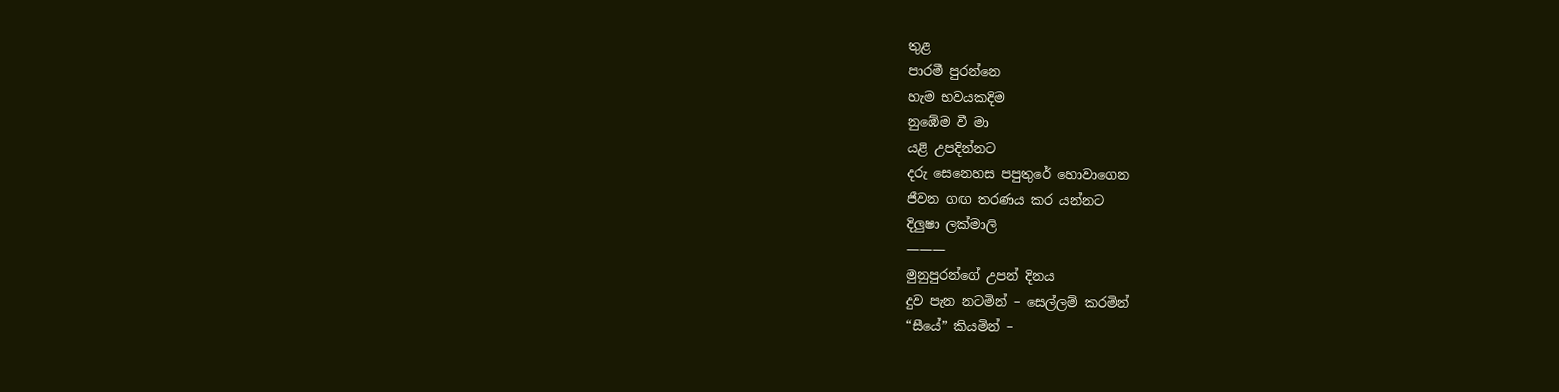තුළ
පාරමී පුරන්නෙ
හැම භවයකදිම
නුඹේම වී මා
යළි උපදින්නට
දරු සෙනෙහස පපුතුරේ හොවාගෙන
ජීවන ගඟ තරණය කර යන්නට
දිලුෂා ලක්මාලි
———
මුනුපුරන්ගේ උපන් දිනය
දුව පැන නටමින් – සෙල්ලම් කරමින්
“සීයේ” කියමින් –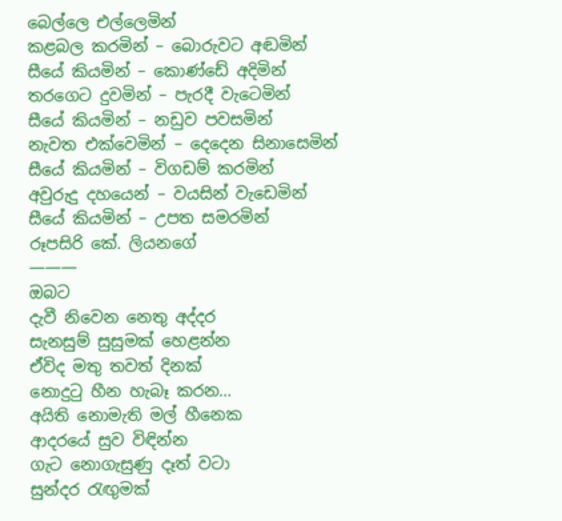බෙල්ලෙ එල්ලෙමින්
කළබල කරමින් – බොරුවට අඬමින්
සීයේ කියමින් – කොණ්ඩේ අදිමින්
තරගෙට දුවමින් – පැරදී වැටෙමින්
සීයේ කියමින් – නඩුව පවසමින්
නැවත එක්වෙමින් – දෙදෙන සිනාසෙමින්
සීයේ කියමින් – විගඩම් කරමින්
අවුරුදු දහයෙන් – වයසින් වැඩෙමින්
සීයේ කියමින් – උපත සමරමින්
රූපසිරි කේ. ලියනගේ
———
ඔබට
දැවී නිවෙන නෙතු අද්දර
සැනසුම් සුසුමක් හෙළන්න
ඒවිද මතු තවත් දිනක්
නොදුටු හීන හැබෑ කරන…
අයිති නොමැති මල් හීනෙක
ආදරයේ සුව විඳින්න
ගැට නොගැසුණු දෑත් වටා
සුන්දර රැඟුමක්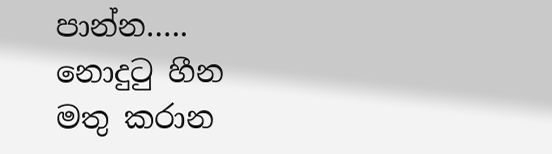පාන්න…..
නොදුටු හීන මතු කරාන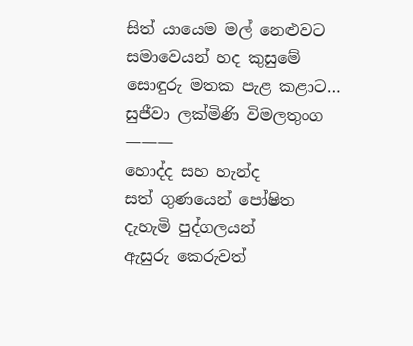සිත් යායෙම මල් නෙළුවට
සමාවෙයන් හද කුසුමේ
සොඳුරු මතක පැළ කළාට…
සුජීවා ලක්මිණි විමලතුංග
———
හොද්ද සහ හැන්ද
සත් ගුණයෙන් පෝෂිත
දැහැමි පුද්ගලයන්
ඇසුරු කෙරුවත්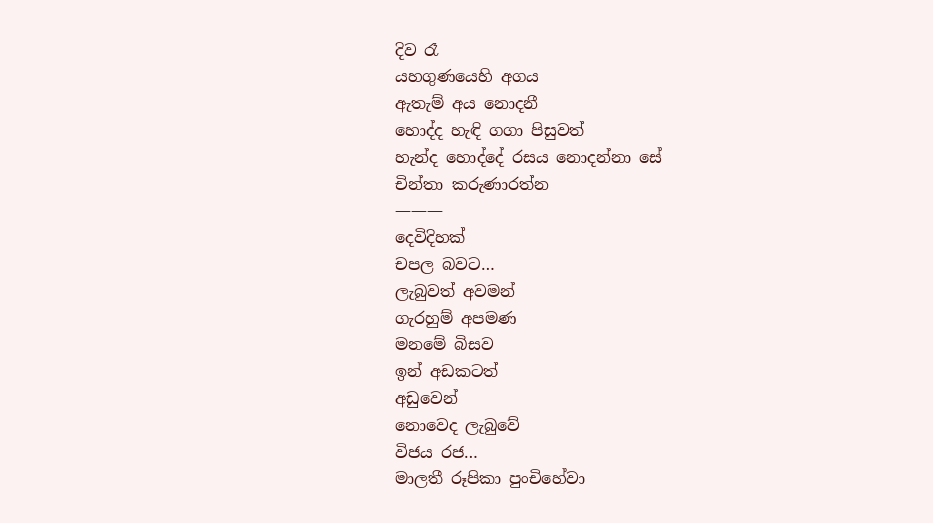දිව රෑ
යහගුණයෙහි අගය
ඇතැම් අය නොදනී
හොද්ද හැඳි ගගා පිසුවත්
හැන්ද හොද්දේ රසය නොදන්නා සේ
චින්තා කරුණාරත්න
———
දෙවිදිහක්
චපල බවට…
ලැබුවත් අවමන්
ගැරහුම් අපමණ
මනමේ බිසව
ඉන් අඩකටත්
අඩුවෙන්
නොවෙද ලැබුවේ
විජය රජ…
මාලතී රූපිකා පුංචිහේවා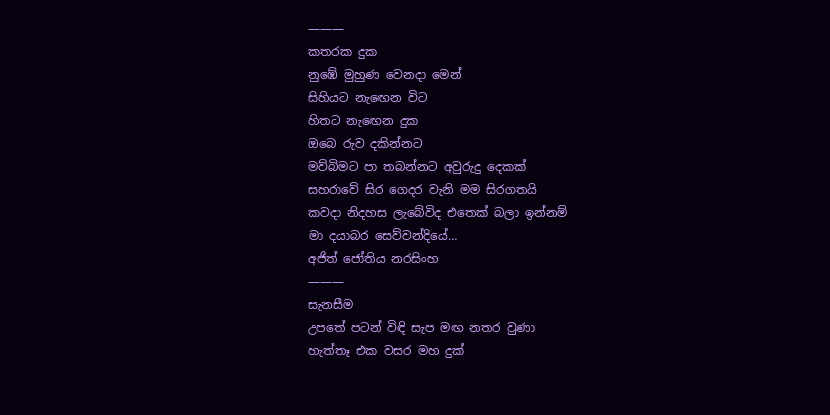———
කතරක දුක
නුඹේ මුහුණ වෙනදා මෙන්
සිහියට නැඟෙන විට
හිතට නැඟෙන දුක
ඔබෙ රුව දකින්නට
මව්බිමට පා තබන්නට අවුරුදු දෙකක්
සහරාවේ සිර ගෙදර වැනි මම සිරගතයි
කවදා නිදහස ලැබේවිද එතෙක් බලා ඉන්නම්
මා දයාබර සෙව්වන්දියේ…
අජිත් ජෝතිය නරසිංහ
———
සැනසීම
උපතේ පටන් විඳි සැප මඟ නතර වුණා
හැත්තෑ එක වසර මහ දුක්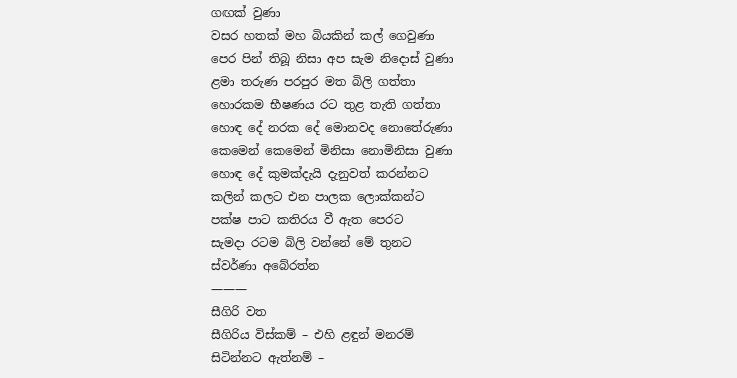ගඟක් වුණා
වසර හතක් මහ බියකින් කල් ගෙවුණා
පෙර පින් තිබූ නිසා අප සැම නිදොස් වුණා
ළමා තරුණ පරපුර මත බිලි ගත්තා
හොරකම භීෂණය රට තුළ තැති ගත්තා
හොඳ දේ නරක දේ මොනවද නොතේරුණා
කෙමෙන් කෙමෙන් මිනිසා නොමිනිසා වුණා
හොඳ දේ කුමක්දැයි දැනුවත් කරන්නට
කලින් කලට එන පාලක ලොක්කන්ට
පක්ෂ පාට කතිරය වී ඇත පෙරට
සැමදා රටම බිලි වන්නේ මේ තුනට
ස්වර්ණා අබේරත්න
———
සීගිරි වත
සීගිරිය විස්කම් – එහි ළඳුන් මනරම්
සිටින්නට ඇත්නම් –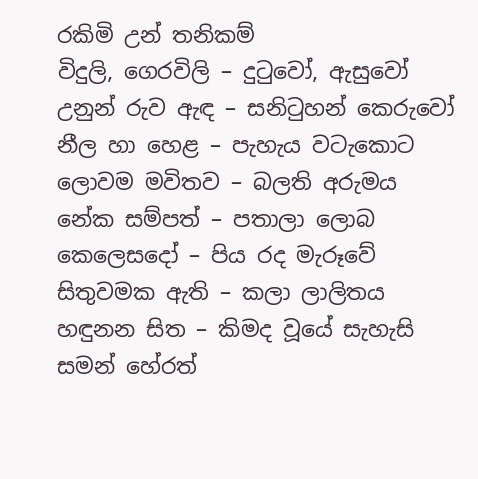රකිමි උන් තනිකම්
විදුලි, ගෙරවිලි – දුටුවෝ, ඇසුවෝ
උනුන් රුව ඇඳ – සනිටුහන් කෙරුවෝ
නීල හා හෙළ – පැහැය වටැකොට
ලොවම මවිතව – බලති අරුමය
නේක සම්පත් – පතාලා ලොබ
කෙලෙසදෝ – පිය රද මැරූවේ
සිතුවමක ඇති – කලා ලාලිතය
හඳුනන සිත – කිමද වූයේ සැහැසි
සමන් හේරත්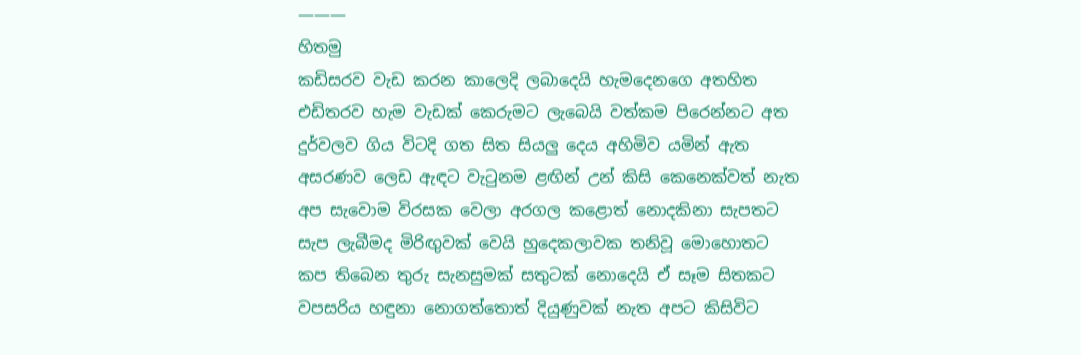———
හිතමු
කඩිසරව වැඩ කරන කාලෙදි ලබාදෙයි හැමදෙනගෙ අතහිත
එඩිතරව හැම වැඩක් කෙරුමට ලැබෙයි වත්කම පිරෙන්නට අත
දුර්වලව ගිය විටදි ගත සිත සියලු දෙය අහිමිව යමින් ඇත
අසරණව ලෙඩ ඇඳට වැටුනම ළඟින් උන් කිසි කෙනෙක්වත් නැත
අප සැවොම විරසක වෙලා අරගල කළොත් නොදකිනා සැපතට
සැප ලැබීමද මිරිඟුවක් වෙයි හුදෙකලාවක තනිවූ මොහොතට
කප තිබෙන තුරු සැනසුමක් සතුටක් නොදෙයි ඒ සෑම සිතකට
වපසරිය හඳුනා නොගත්තොත් දියුණුවක් නැත අපට කිසිවිට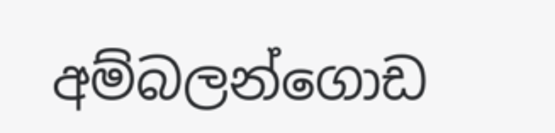අම්බලන්ගොඩ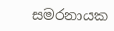සමරනායක